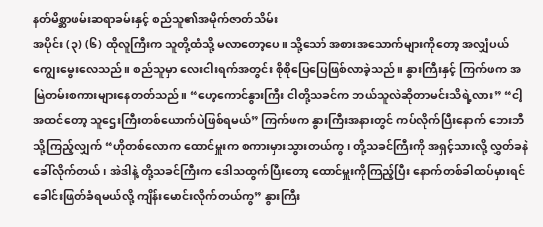နတ်မိစ္ဆာဖမ်းဆရာခမ်းနှင့် စည်သူ၏အမိုက်ဇာတ်သိမ်း
အပိုင်း (၃) (၆) ထိုလူကြီးက သူတို့ထံသို့ မလာတော့ပေ။ သို့သော် အစားအသောက်များကိုတော့ အလျှံပယ်ကျွေးမွေးလေသည်။ စည်သူမှာ လေးငါးရက်အတွင်း စိုစိုပြေပြေဖြစ်လာခဲ့သည်။ နွားကြီးနှင့် ကြက်ဖက အမြဲတမ်းစကားများနေတတ်သည်။ “ဟေ့ကောင်နွားကြီး ငါတို့သခင်က ဘယ်သူလဲဆိုတာမင်းသိရဲ့လား” “ငါ့အထင်တော့ သူဌေးကြီးတစ်ယောက်ပဲဖြစ်ရမယ်” ကြက်ဖက နွားကြီးအနားတွင် ကပ်လိုက်ပြီးနောက် ဘေးဘီသို့ကြည့်လျှက် “ဟိုတစ်လောက ထောင်မှူးက စကားမှားသွားတယ်ကွ၊ တို့သခင်ကြီးကို အရှင့်သားလို့ လွှတ်ခနဲခေါ်လိုက်တယ်၊ အဲဒါနဲ့ တို့သခင်ကြီးက ဒေါသထွက်ပြီးတော့ ထောင်မှူးကိုကြည့်ပြီး နောက်တစ်ခါထပ်မှားရင် ခေါင်းဖြတ်ခံရမယ်လို့ ကျိန်းမောင်းလိုက်တယ်ကွ” နွားကြီး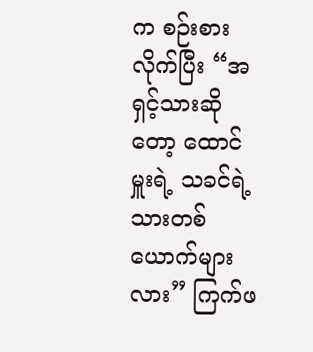က စဉ်းစားလိုက်ပြီး “အရှင့်သားဆိုတော့ ထောင်မှူးရဲ့ သခင်ရဲ့ သားတစ်ယောက်များလား” ကြက်ဖ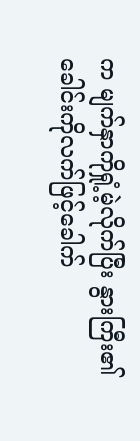က မျက်နှာကိုရှုံ့မဲ့လိုက်ပြီး နွားကြီး၏ ခေါင်းကိုလက်ဖြင့်ခေါက်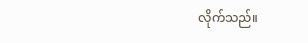လိုက်သည်။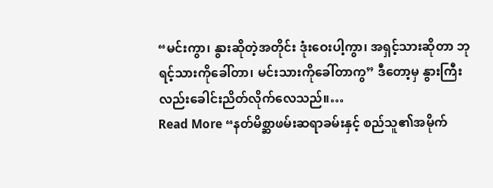“မင်းကွာ၊ နွားဆိုတဲ့အတိုင်း ဒုံးဝေးပါ့ကွာ၊ အရှင့်သားဆိုတာ ဘုရင့်သားကိုခေါ်တာ၊ မင်းသားကိုခေါ်တာကွ” ဒီတော့မှ နွားကြီးလည်းခေါင်းညိတ်လိုက်လေသည်။…
Read More “နတ်မိစ္ဆာဖမ်းဆရာခမ်းနှင့် စည်သူ၏အမိုက်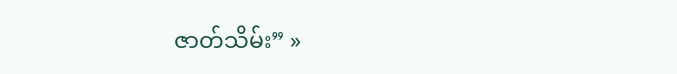ဇာတ်သိမ်း” »